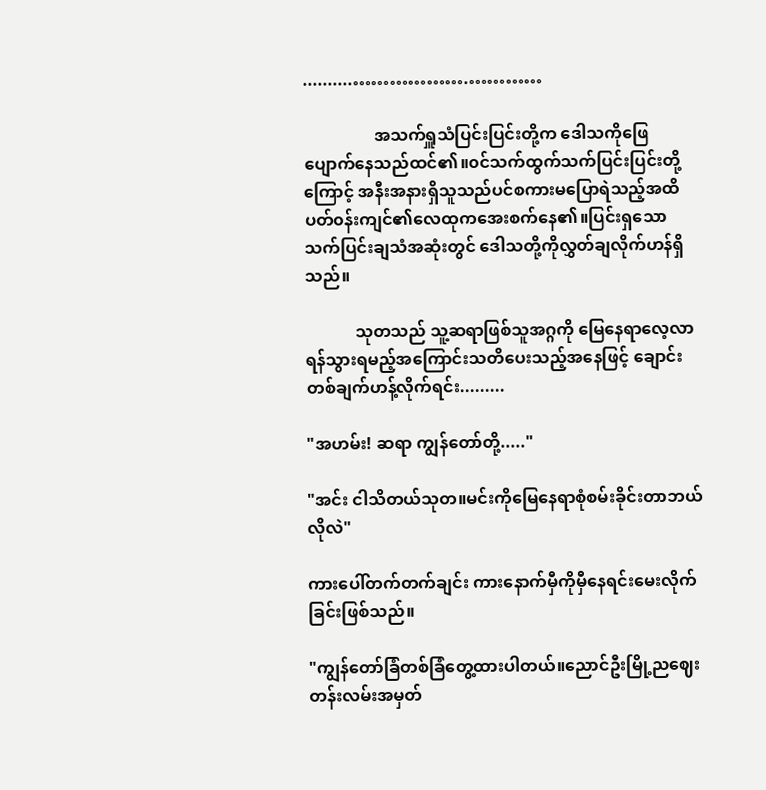..........……………….…………

                 အသက်ရှူသံပြင်းပြင်းတို့က ဒေါသကိုဖြေပျောက်နေသည်ထင်၏။၀င်‌သက်ထွက်သက်ပြင်းပြင်းတို့ကြောင့် အနီးအနားရှိသူသည်ပင်စကားမပြောရဲသည့်အထိ ပတ်၀န်းကျင်၏လေထုကအေးစက်နေ၏။ပြင်းရှသော သက်ပြင်းချသံအဆုံးတွင် ဒေါသတို့ကိုလွှတ်ချလိုက်ဟန်ရှိသည်။

            သုတသည် သူ့ဆရာဖြစ်သူအဂ္ဂကို မြေနေရာလေ့လာရန်သွားရမည့်အကြောင်းသတိပေးသည့်အနေဖြင့် ချောင်းတစ်ချက်ဟန့်လိုက်ရင်း.........

"အဟမ်း! ဆရာ ကျွန်တော်တို့....."

"အင်း ငါသိတယ်သုတ။မင်းကိုမြေနေရာစုံစမ်းခိုင်းတာဘယ်လိုလဲ"

ကားပေါ်တက်တက်ချင်း ‌ကားနောက်မှီကိုမှီနေရင်းမေးလိုက်ခြင်းဖြစ်သည်။

"ကျွန်တော်ခြံတစ်ခြံတွေ့ထားပါတယ်။ညောင်ဦးမြို့ညဈေးတန်းလမ်းအမှတ်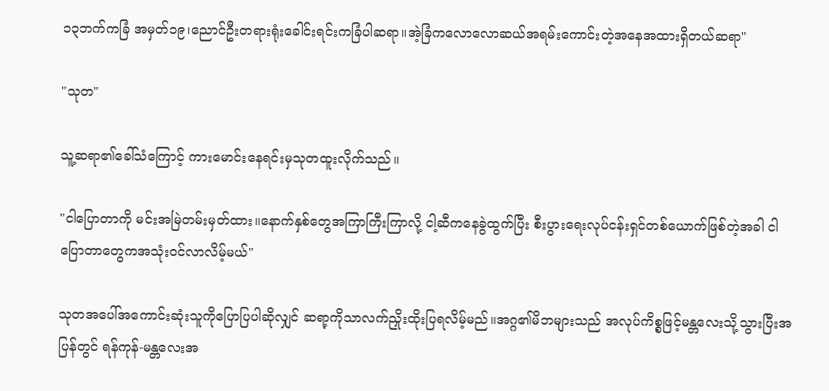၁၃ဘက်ကခြံ အမှတ်၁၉၊ညောင်ဦးတရားရုံးခေါင်းရင်းကခြံပါဆရာ။အဲ့ခြံကလောလောဆယ်အရမ်းကောင်းတဲ့အနေအထားရှိတယ်ဆရာ"

"သုတ"

သူ့ဆရာ၏ခေါ်သံကြောင့် ကားမောင်းနေရင်းမှသုတထူးလိုက်သည်။

"ငါပြောတာကို မင်းအမြဲတမ်းမှတ်ထား။နောက်နှစ်တွေအကြာကြီးကြာလို့ ငါ့ဆီကနေခွဲထွက်ပြီး စီးပွားရေးလုပ်ငန်းရှင်တစ်ယောက်ဖြစ်တဲ့အခါ ငါပြောတာတွေကအသုံး၀င်လာလိမ့်မယ်"

သုတအပေါ်အကောင်းဆုံးသူကိုပြောပြပါဆိုလျှင် ဆရာ့ကိုသာလက်ညှိုးထိုးပြရလိမ့်မည်။အဂ္ဂ၏မိဘများသည် အလုပ်ကိစ္စဖြင့်မန္တလေးသို့သွားပြီးအပြန်တွင် ရန်ကုန်-မန္တလေးအ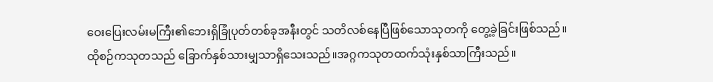ဝေးပြေးလမ်းမကြီး၏ဘေးရှိခြုံပုတ်တစ်ခုအနီးတွင် သတိလစ်နေပြီဖြစ်သောသုတကို တွေ့ခဲ့ခြင်းဖြစ်သည်။ထိုစဉ်ကသုတသည် ခြောက်နှစ်သားမျှသာရှိသေးသည်။အဂ္ဂကသုတထက်သုံးနှစ်သာကြီးသည်။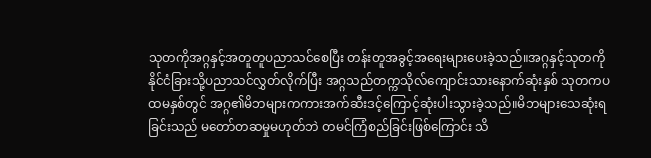သုတကိုအဂ္ဂနှင့်အတူတူပညာသင်စေပြီး တန်းတူအခွင့်အရေးများပေးခဲ့သည်။အဂ္ဂနှင့်သုတကို နိုင်ငံခြားသို့ပညာသင်လွှတ်လိုက်ပြီး အဂ္ဂသည်တက္ကသိုလ်ကျောင်းသားနောက်ဆုံးနှစ် သုတကပထမနှစ်တွင် အဂ္ဂ၏မိဘများကကားအက်ဆီးဒင့်ကြောင့်ဆုံးပါးသွားခဲ့သည်။မိဘများသေဆုံးရခြင်းသည် မတော်တဆမှုမဟုတ်ဘဲ တမင်ကြံစည်ခြင်းဖြစ်ကြောင်း သိ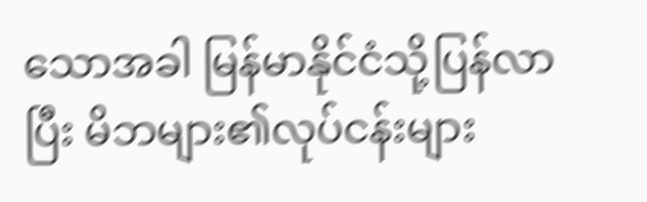သောအခါ မြန်မာနိုင်ငံသို့ပြန်လာပြီး မိဘများ၏လုပ်ငန်းများ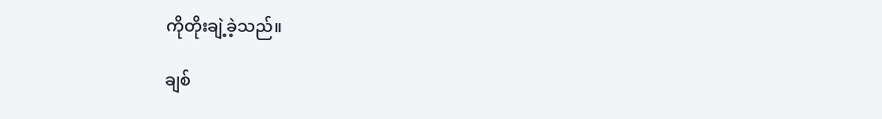ကိုတိုးချဲ့ခဲ့သည်။

ချစ်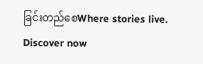ခြင်းတည်စေWhere stories live. Discover now